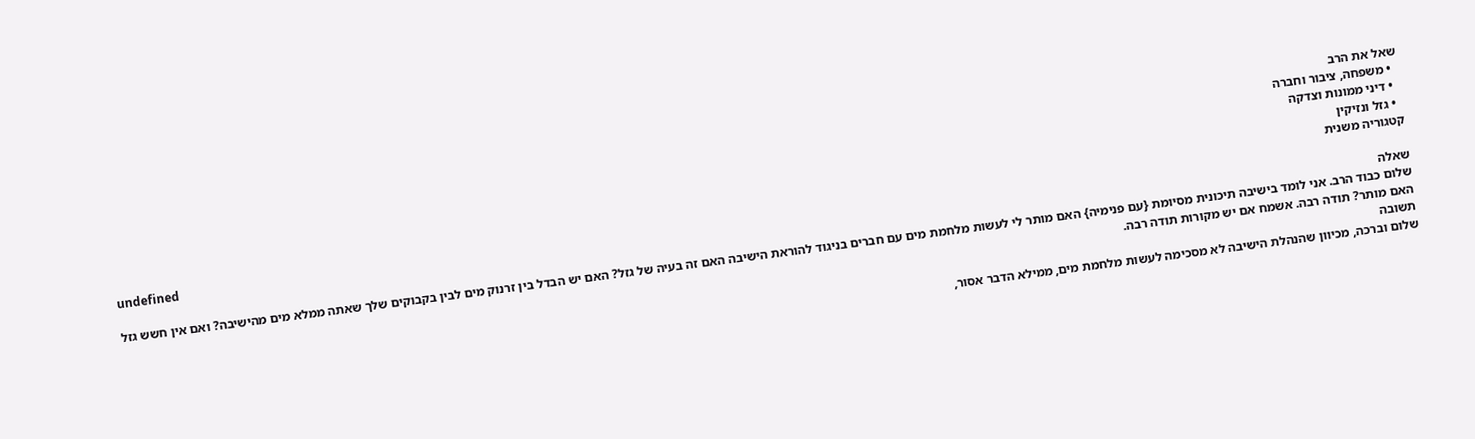שאל את הרב
  • משפחה, ציבור וחברה
  • דיני ממונות וצדקה
  • גזל ונזיקין
קטגוריה משנית
undefined
שאלה
שלום כבוד הרב. אני לומד בישיבה תיכונית מסיומת {עם פנימיה} האם מותר לי לעשות מלחמת מים עם חברים בניגוד להוראת הישיבה האם זה בעיה של גזל? האם יש הבדל בין זרנוק מים לבין בקבוקים שלך שאתה ממלא מים מהישיבה? ואם אין חשש גזל האם מותר? תודה רבה. אשמח אם יש מקורות תודה רבה.
תשובה
שלום וברכה, מכיוון שהנהלת הישיבה לא מסכימה לעשות מלחמת מים, ממילא הדבר אסור,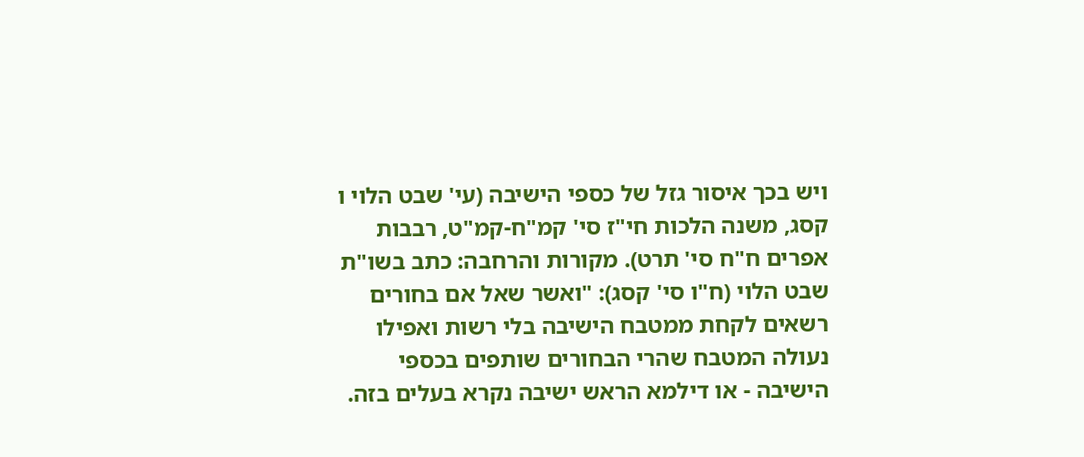ויש בכך איסור גזל של כספי הישיבה (עי' שבט הלוי ו קסג, משנה הלכות חי"ז סי' קמ"ח-קמ"ט, רבבות אפרים ח"ח סי' תרט). מקורות והרחבה: כתב בשו"ת שבט הלוי (ח"ו סי' קסג): "ואשר שאל אם בחורים רשאים לקחת ממטבח הישיבה בלי רשות ואפילו נעולה המטבח שהרי הבחורים שותפים בכספי הישיבה - או דילמא הראש ישיבה נקרא בעלים בזה.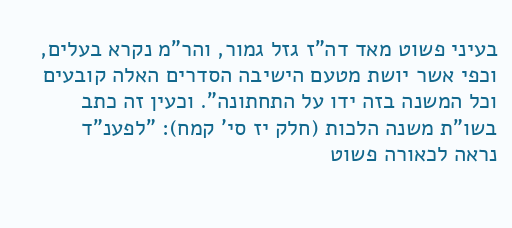בעיני פשוט מאד דה"ז גזל גמור, והר"מ נקרא בעלים, וכפי אשר יושת מטעם הישיבה הסדרים האלה קובעים וכל המשנה בזה ידו על התחתונה". וכעין זה כתב בשו"ת משנה הלכות (חלק יז סי' קמח): "לפענ"ד נראה לכאורה פשוט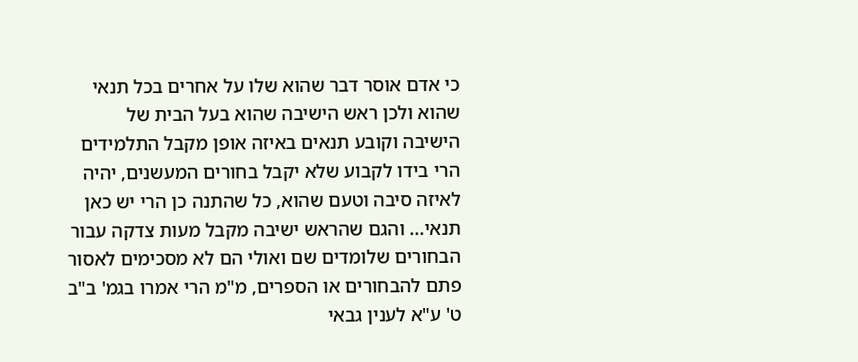כי אדם אוסר דבר שהוא שלו על אחרים בכל תנאי שהוא ולכן ראש הישיבה שהוא בעל הבית של הישיבה וקובע תנאים באיזה אופן מקבל התלמידים הרי בידו לקבוע שלא יקבל בחורים המעשנים, יהיה לאיזה סיבה וטעם שהוא, כל שהתנה כן הרי יש כאן תנאי... והגם שהראש ישיבה מקבל מעות צדקה עבור הבחורים שלומדים שם ואולי הם לא מסכימים לאסור פתם להבחורים או הספרים, מ"מ הרי אמרו בגמ' ב"ב ט' ע"א לענין גבאי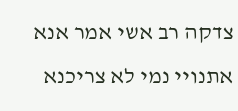צדקה רב אשי אמר אנא אתנויי נמי לא צריכנא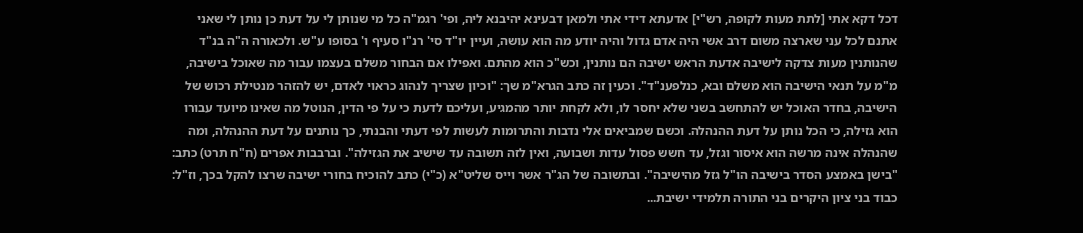דכל דקא אתי [לתת מעות לקופה, רש"י] אדעתא דידי אתי ולמאן דבעינא יהיבנא ליה, ופי' רגמ"ה כל מי שנותן לי על דעת כן נותן לי שאני אתנם לכל עני שארצה משום דרב אשי היה אדם גדול והיה יודע מה הוא עושה, ועיין יו"ד סי' רנ"ו סעיף ו' בסופו ע"ש. ולכאורה ה"ה בנ"ד שהנותנין מעות צדקה לישיבה אדעת הראש ישיבה הם נותנין, וכש"כ הוא מהתם. ואפילו אם הבחור משלם בעצמו עבור מה שאוכל בישיבה, מ"מ על תנאי הישיבה הוא משלם ובא, כנלפענ"ד". וכעין זה כתב הגרא"מ שך: "וכיון שצריך לנהוג כראוי לאדם, יש להזהר מנטילת רכוש של הישיבה, בחדר האוכל יש להתחשב בשני שלא יחסר לו, ולא לקחת יותר מהמגיע, ועליכם לדעת כי על פי הדין, הנוטל מה שאינו מיועד עבורו הוא גזילה, כי הכל נותן על דעת ההנהלה. וכשם שמביאים אלי נדבות והתרומות לעשות לפי דעתי והבנתי, כך נותנים על דעת ההנהלה, ומה שהנהלה אינה מרשה הוא איסור וגזל, עד חשש פסול עדות ושבועה, ואין לזה תשובה עד שישיב את הגזילה". וברבבות אפרים (ח"ח תרט) כתב: "בישן באמצע הסדר בישיבה הו"ל גזל מהישיבה". ובתשובה של הג"ר אשר וייס שליט"א (כ"י) כתב להוכיח בחורי ישיבה שרצו להקל בכך, וז"ל: כבוד בני ציון היקרים בני התורה תלמידי ישיבת...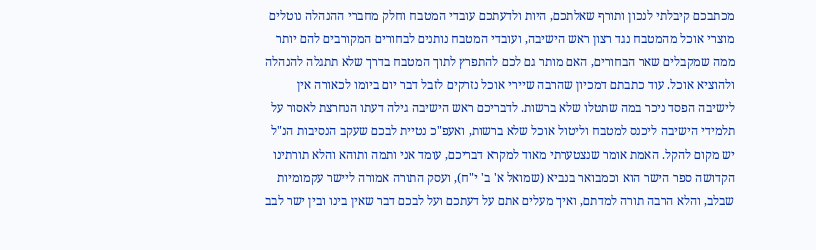מכתבכם קיבלתי לנכון ותורף שאלתכם, היות ולדעתכם עובדי המטבח וחלק מחברי ההנהלה נוטלים מוצרי אוכל מהמטבח נגד רצון ראש הישיבה, ועובדי המטבח נותנים לבחורים המקורבים להם יותר ממה שמקבלים שאר הבחורים, האם מותר גם לכם להתפרץ לתוך המטבח בדרך שלא תתגלה להנהלה ולהוציא אוכל. עוד כתבתם דמכיון שהרבה שיירי אוכל נזרקים לזבל דבר יום ביומו לכאורה אין לישיבה הפסד ניכר במה שתטלו שלא ברשות. לדבריכם ראש הישיבה גילה דעתו הנחרצת לאסור על תלמידי הישיבה ליכנס למטבח וליטול אוכל שלא ברשות, ואעפ"כ נטיית לבכם שעקב הנסיבות הנ"ל יש מקום להקל. האמת אומר שנצטערתי מאוד למקרא דבריכם, עומד אני ותמה ותוהא והלא תורתינו הקדושה ספר הישר הוא וכמבואר בנביא (שמואל א' ב' י"ח), ועסק התורה אמורה ליישר עקמומיות שבלב, והלא הרבה תורה למדתם, ואיך מעלים אתם על דעתכם ועל לבכם דבר שאין בינו ובין ישר לבב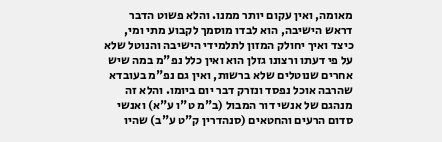מאומה, ואין עקום יותר ממנו. והלא פשוט הדבר דראש הישיבה, הוא לבדו מוסמך לקבוע מתי ומי, כיצד ואיך יחולק המזון לתלמידי הישיבה והנוטל שלא על פי דעתו ורצונו גזלן הוא ואין כלל נפ"מ במה שיש אחרים שנוטלים שלא ברשות, ואין גם נפ"מ בעובדא שהרבה אוכל נפסד ונזרק דבר יום ביומו. והלא זה מנהגם של אנשי דור המבול (ב"מ ט"ו ע"א) ואנשי סדום הרעים והחטאים (סנהדרין ק"ט ע"ב) שהיו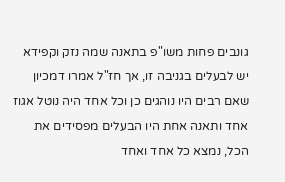גונבים פחות משו"פ בתאנה שמה נזק וקפידא יש לבעלים בגניבה זו, אך חז"ל אמרו דמכיון שאם רבים היו נוהגים כן וכל אחד היה נוטל אגוז אחד ותאנה אחת היו הבעלים מפסידים את הכל, נמצא כל אחד ואחד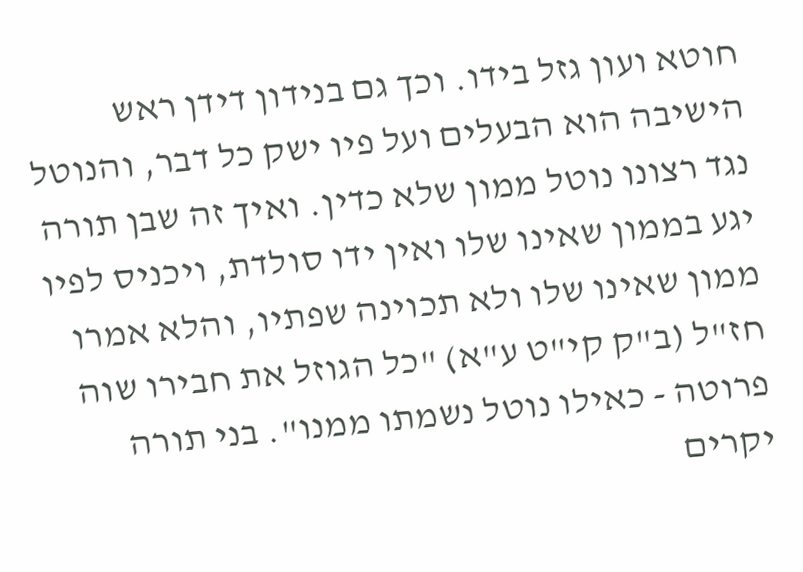חוטא ועון גזל בידו. וכך גם בנידון דידן ראש הישיבה הוא הבעלים ועל פיו ישק כל דבר, והנוטל נגד רצונו נוטל ממון שלא כדין. ואיך זה שבן תורה יגע בממון שאינו שלו ואין ידו סולדת, ויכניס לפיו ממון שאינו שלו ולא תכוינה שפתיו, והלא אמרו חז"ל (ב"ק קי"ט ע"א) "כל הגוזל את חבירו שוה פרוטה - כאילו נוטל נשמתו ממנו". בני תורה יקרים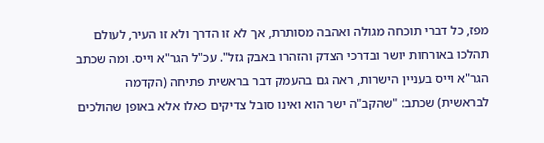מפז, כל דברי תוכחה מגולה ואהבה מסותרת, אך לא זו הדרך ולא זו העיר, לעולם תהלכו באורחות יושר ובדרכי הצדק והזהרו באבק גזל". עכ"ל הגר"א וייס. ומה שכתב הגר"א וייס בעניין הישרות, ראה גם בהעמק דבר בראשית פתיחה (הקדמה לבראשית) שכתב: "שהקב"ה ישר הוא ואינו סובל צדיקים כאלו אלא באופן שהולכים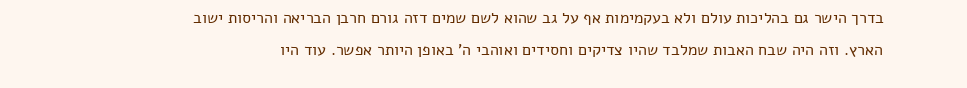בדרך הישר גם בהליכות עולם ולא בעקמימות אף על גב שהוא לשם שמים דזה גורם חרבן הבריאה והריסות ישוב הארץ. וזה היה שבח האבות שמלבד שהיו צדיקים וחסידים ואוהבי ה' באופן היותר אפשר. עוד היו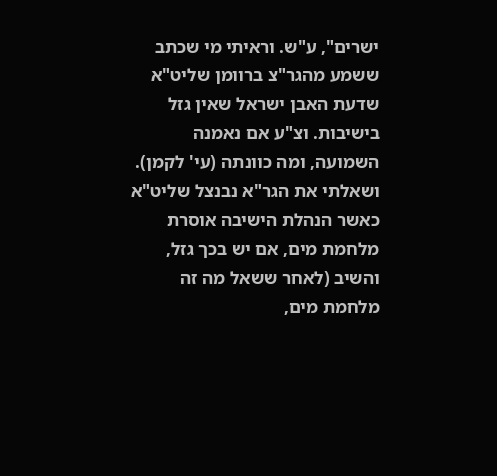ישרים", ע"ש. וראיתי מי שכתב ששמע מהגר"צ ברוומן שליט"א שדעת האבן ישראל שאין גזל בישיבות. וצ"ע אם נאמנה השמועה, ומה כוונתה (עי' לקמן). ושאלתי את הגר"א נבנצל שליט"א כאשר הנהלת הישיבה אוסרת מלחמת מים, אם יש בכך גזל, והשיב (לאחר ששאל מה זה מלחמת מים,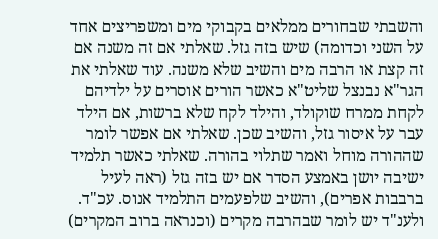והשבתי שבחורים ממלאים בקבוקי מים ומשפריצים אחד על השני וכדומה) שיש בזה גזל. שאלתי אם זה משנה אם זה קצת או הרבה מים והשיב שלא משנה. עוד שאלתי את הגר"א נבנצל שליט"א כאשר הורים אוסרים על ילדיהם לקחת ממרח שוקולד, והילד לקח שלא ברשות, אם הילד עבר על איסור גזל, והשיב שכן. שאלתי אם אפשר לומר שההורה מוחל ואמר שתלוי בהורה. שאלתי כאשר תלמיד ישיבה יושן באמצע הסדר אם יש בזה גזל (ראה לעיל ברבבות אפרים), והשיב שלפעמים התלמיד אנוס. עכ"ד. ולענ"ד יש לומר שבהרבה מקרים (וכנראה ברוב המקרים)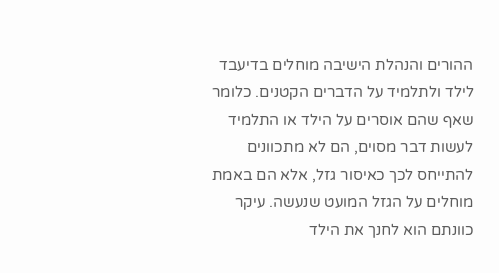ההורים והנהלת הישיבה מוחלים בדיעבד לילד ולתלמיד על הדברים הקטנים. כלומר שאף שהם אוסרים על הילד או התלמיד לעשות דבר מסוים, הם לא מתכוונים להתייחס לכך כאיסור גזל, אלא הם באמת מוחלים על הגזל המועט שנעשה. עיקר כוונתם הוא לחנך את הילד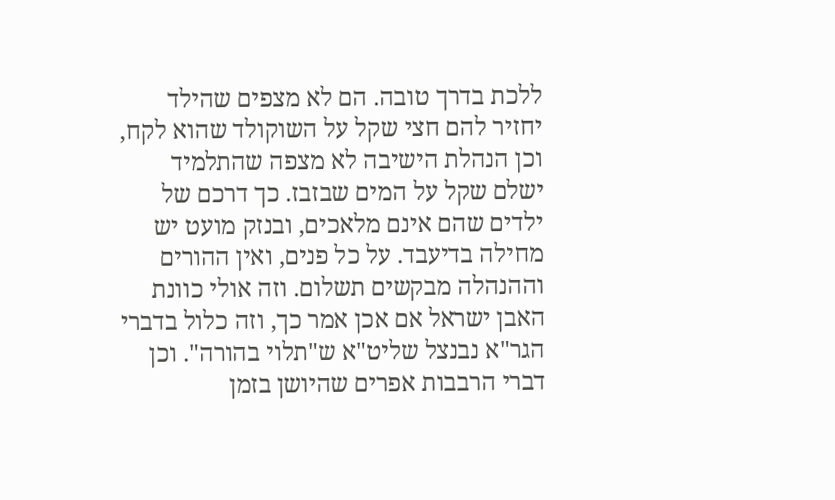ללכת בדרך טובה. הם לא מצפים שהילד יחזיר להם חצי שקל על השוקולד שהוא לקח, וכן הנהלת הישיבה לא מצפה שהתלמיד ישלם שקל על המים שבזבז. כך דרכם של ילדים שהם אינם מלאכים, ובנזק מועט יש מחילה בדיעבד. על כל פנים, ואין ההורים וההנהלה מבקשים תשלום. וזה אולי כוונת האבן ישראל אם אכן אמר כך, וזה כלול בדברי הגר"א נבנצל שליט"א ש"תלוי בהורה". וכן דברי הרבבות אפרים שהיושן בזמן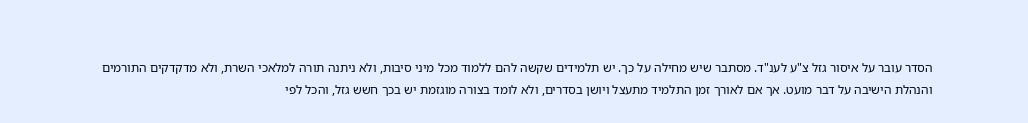הסדר עובר על איסור גזל צ"ע לענ"ד. מסתבר שיש מחילה על כך. יש תלמידים שקשה להם ללמוד מכל מיני סיבות, ולא ניתנה תורה למלאכי השרת, ולא מדקדקים התורמים והנהלת הישיבה על דבר מועט. אך אם לאורך זמן התלמיד מתעצל ויושן בסדרים, ולא לומד בצורה מוגזמת יש בכך חשש גזל, והכל לפי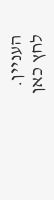העניין.
לחץ כאן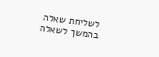לשליחת שאלה בהמשך לשאלה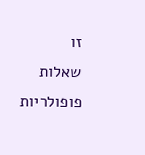זו
שאלות פופולריות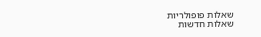שאלות פופולריות
שאלות חדשות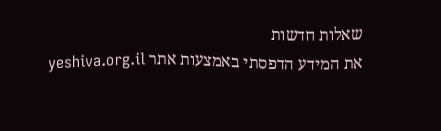שאלות חדשות
את המידע הדפסתי באמצעות אתר yeshiva.org.il